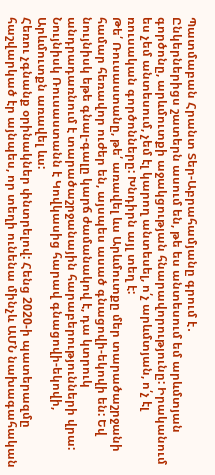Պատմաբան Հրանտ Տեր-Աբրահամյանը գրում է․
Ընկերներիցս շատերն ասում են, թե ես անտեսում եմ արևմտյան գործոնը, արևմուտքի աջակցության հնարավորությունը: Իրականում ես չեմ անտեսում, չեմ էլ կարող անտեսել, ո՛չ արևմտյան, ո՛չ էլ ռուսական գործոնները: Խնդիրն այլ տեղ է:
Թե՛ Ռուսաստանը, թե՛ առավել ևս Արևմուտքը մեր տարածաշրջանի համար հեռավոր ուժեր են, այսպես ասած գնացովի-եկովի են: Եվ նույնիսկ եթե գնալ-գալը կարճ ժամանակով է, դա կտրուկ անդրադառնում է տարածաշրջանային հարաբերությունների վրա: Նույնիսկ Ռուսաստանն է Կովկասից հարավ գնացովի-եկովի, Արևմուտքն առավել ևս:
Հեռու չգնանք օրինակներ փնտրելով: Հենց 2020-ի պատերազմը հաշվարկած էր այնպես, որ տեղի ունենա մինչև ԱՄՆ նախագահական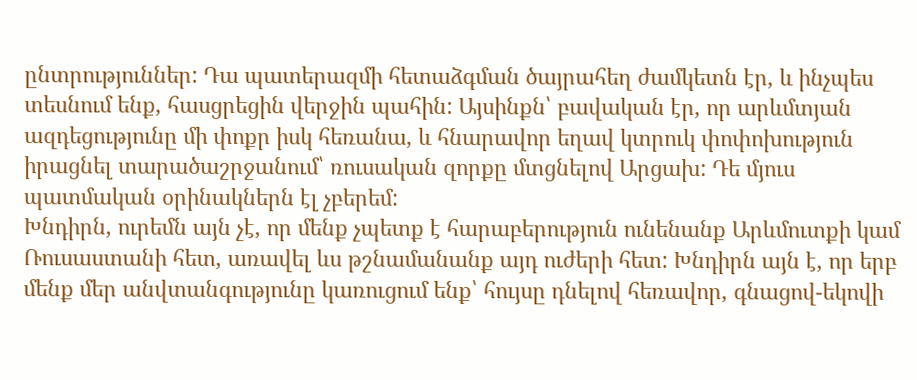ընտրություններ: Դա պատերազմի հետաձգման ծայրահեղ ժամկետն էր, և ինչպես տեսնում ենք, հասցրեցին վերջին պահին: Այսինքն՝ բավական էր, որ արևմտյան ազդեցությունը մի փոքր իսկ հեռանա, և հնարավոր եղավ կտրուկ փոփոխություն իրացնել տարածաշրջանում՝ ռուսական զորքը մտցնելով Արցախ: Դե մյուս պատմական օրինակներն էլ չբերեմ:
Խնդիրն, ուրեմն այն չէ, որ մենք չպետք է հարաբերություն ունենանք Արևմուտքի կամ Ռուսաստանի հետ, առավել ևս թշնամանանք այդ ուժերի հետ: Խնդիրն այն է, որ երբ մենք մեր անվտանգությունը կառուցում ենք՝ հույսը դնելով հեռավոր, գնացով-եկովի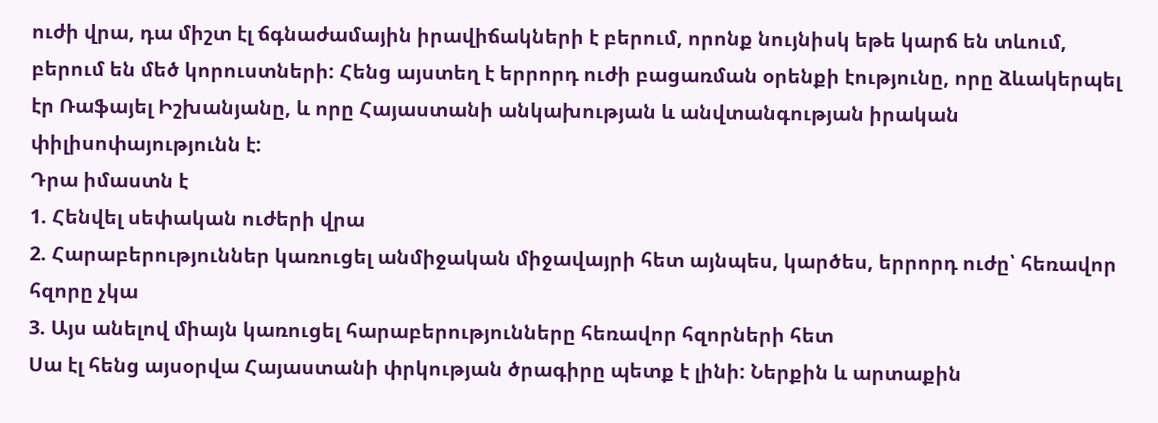ուժի վրա, դա միշտ էլ ճգնաժամային իրավիճակների է բերում, որոնք նույնիսկ եթե կարճ են տևում, բերում են մեծ կորուստների: Հենց այստեղ է երրորդ ուժի բացառման օրենքի էությունը, որը ձևակերպել էր Ռաֆայել Իշխանյանը, և որը Հայաստանի անկախության և անվտանգության իրական փիլիսոփայությունն է:
Դրա իմաստն է
1. Հենվել սեփական ուժերի վրա
2. Հարաբերություններ կառուցել անմիջական միջավայրի հետ այնպես, կարծես, երրորդ ուժը՝ հեռավոր հզորը չկա
3. Այս անելով միայն կառուցել հարաբերությունները հեռավոր հզորների հետ
Սա էլ հենց այսօրվա Հայաստանի փրկության ծրագիրը պետք է լինի: Ներքին և արտաքին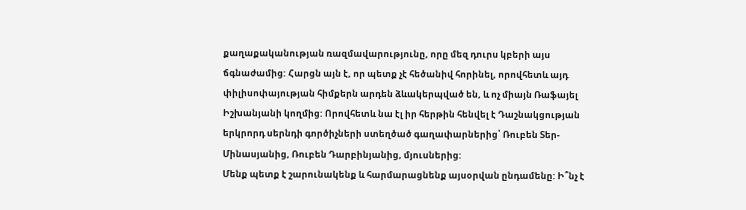քաղաքականության ռազմավարությունը, որը մեզ դուրս կբերի այս ճգնաժամից: Հարցն այն է, որ պետք չէ հեծանիվ հորինել, որովհետև այդ փիլիսոփայության հիմքերն արդեն ձևակերպված են, և ոչ միայն Ռաֆայել Իշխանյանի կողմից: Որովհետև նա էլ իր հերթին հենվել է Դաշնակցության երկրորդ սերնդի գործիչների ստեղծած գաղափարներից՝ Ռուբեն Տեր-Մինասյանից, Ռուբեն Դարբինյանից, մյուսներից:
Մենք պետք է շարունակենք և հարմարացնենք այսօրվան ընդամենը: Ի՞նչ է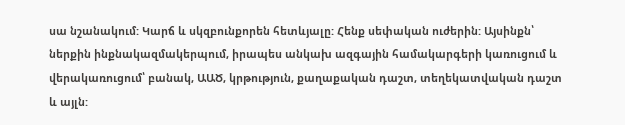սա նշանակում: Կարճ և սկզբունքորեն հետևյալը: Հենք սեփական ուժերին: Այսինքն՝ ներքին ինքնակազմակերպում, իրապես անկախ ազգային համակարգերի կառուցում և վերակառուցում՝ բանակ, ԱԱԾ, կրթություն, քաղաքական դաշտ, տեղեկատվական դաշտ և այլն: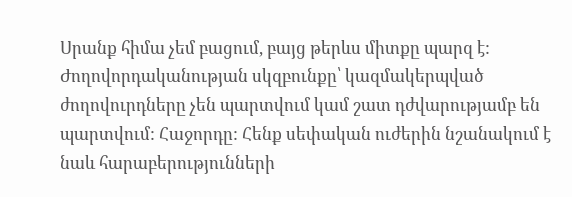Սրանք հիմա չեմ բացում, բայց թերևս միտքը պարզ է: Ժողովորդականության սկզբունքը՝ կազմակերպված ժողովուրդները չեն պարտվում կամ շատ դժվարությամբ են պարտվում: Հաջորդը: Հենք սեփական ուժերին նշանակում է նաև հարաբերությունների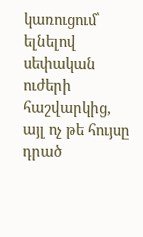կառուցում՝ ելնելով սեփական ուժերի հաշվարկից, այլ ոչ թե հույսը դրած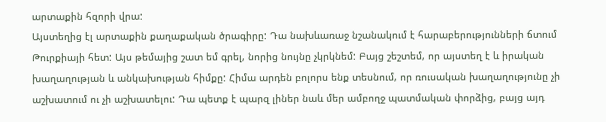արտաքին հզորի վրա:
Այստեղից էլ արտաքին քաղաքական ծրագիրը: Դա նախևառաջ նշանակում է հարաբերությունների ճտում Թուրքիայի հետ: Այս թեմայից շատ եմ գրել, նորից նույնը չկրկնեմ: Բայց շեշտեմ, որ այստեղ է և իրական խաղաղության և անկախության հիմքը: Հիմա արդեն բոլորս ենք տեսնում, որ ռուսական խաղաղությունը չի աշխատում ու չի աշխատելու: Դա պետք է պարզ լիներ նաև մեր ամբողջ պատմական փորձից, բայց այդ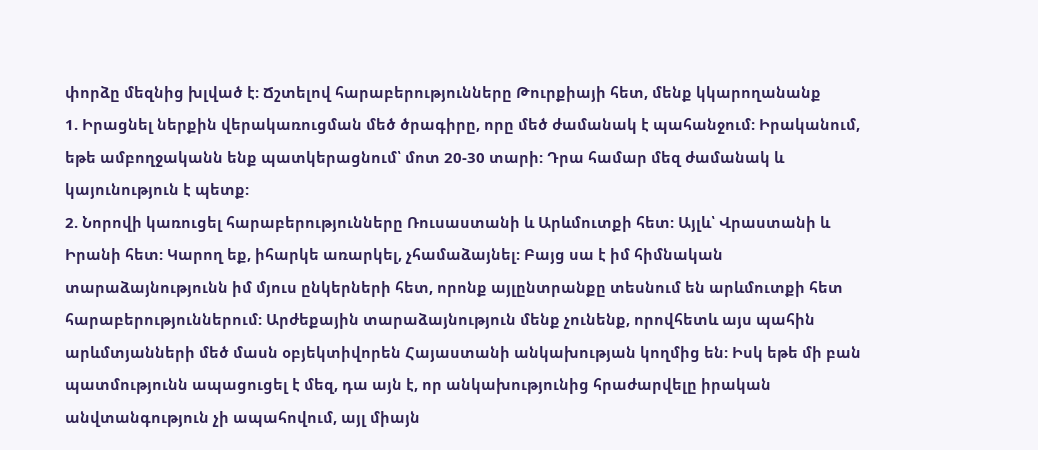փորձը մեզնից խլված է: Ճշտելով հարաբերությունները Թուրքիայի հետ, մենք կկարողանանք
1. Իրացնել ներքին վերակառուցման մեծ ծրագիրը, որը մեծ ժամանակ է պահանջում: Իրականում, եթե ամբողջականն ենք պատկերացնում՝ մոտ 20-30 տարի: Դրա համար մեզ ժամանակ և կայունություն է պետք:
2. Նորովի կառուցել հարաբերությունները Ռուսաստանի և Արևմուտքի հետ: Այլև՝ Վրաստանի և Իրանի հետ: Կարող եք, իհարկե առարկել, չհամաձայնել: Բայց սա է իմ հիմնական տարաձայնությունն իմ մյուս ընկերների հետ, որոնք այլընտրանքը տեսնում են արևմուտքի հետ հարաբերություններում: Արժեքային տարաձայնություն մենք չունենք, որովհետև այս պահին արևմտյանների մեծ մասն օբյեկտիվորեն Հայաստանի անկախության կողմից են: Իսկ եթե մի բան պատմությունն ապացուցել է մեզ, դա այն է, որ անկախությունից հրաժարվելը իրական անվտանգություն չի ապահովում, այլ միայն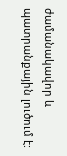ժամանակավոր և պատրանքային լուծում է: